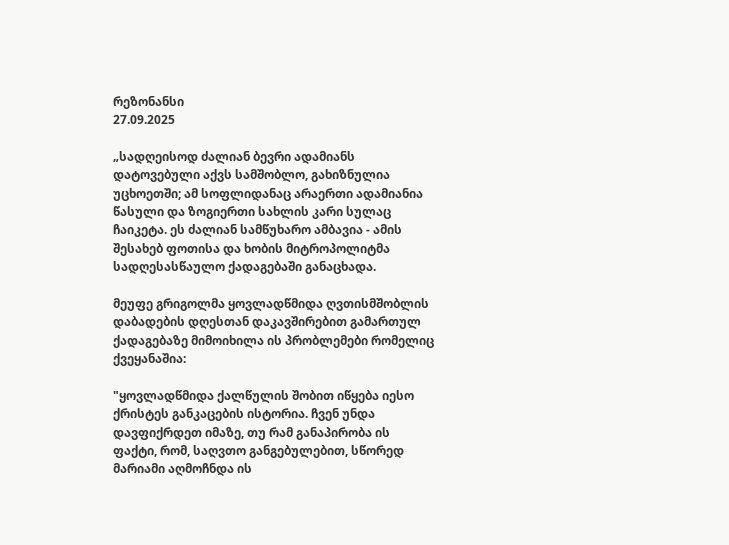რეზონანსი
27.09.2025

„სადღეისოდ ძალიან ბევრი ადამიანს დატოვებული აქვს სამშობლო, გახიზნულია უცხოეთში; ამ სოფლიდანაც არაერთი ადამიანია წასული და ზოგიერთი სახლის კარი სულაც ჩაიკეტა. ეს ძალიან სამწუხარო ამბავია - ამის შესახებ ფოთისა და ხობის მიტროპოლიტმა სადღესასწაულო ქადაგებაში განაცხადა.

მეუფე გრიგოლმა ყოვლადწმიდა ღვთისმშობლის დაბადების დღესთან დაკავშირებით გამართულ ქადაგებაზე მიმოიხილა ის პრობლემები რომელიც ქვეყანაშია:

"ყოვლადწმიდა ქალწულის შობით იწყება იესო ქრისტეს განკაცების ისტორია. ჩვენ უნდა დავფიქრდეთ იმაზე, თუ რამ განაპირობა ის ფაქტი, რომ, საღვთო განგებულებით, სწორედ მარიამი აღმოჩნდა ის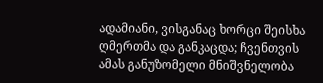ადამიანი, ვისგანაც ხორცი შეისხა ღმერთმა და განკაცდა; ჩვენთვის ამას განუზომელი მნიშვნელობა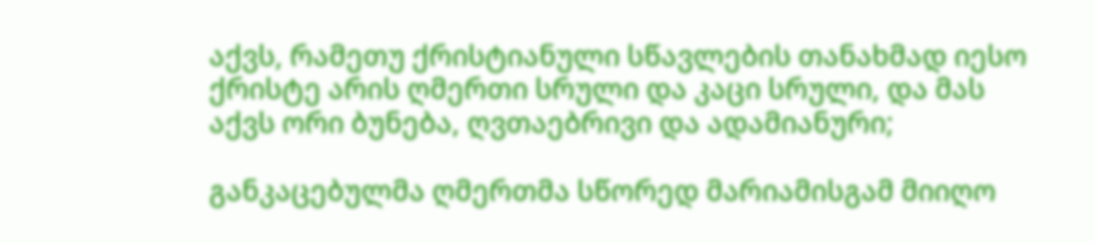აქვს, რამეთუ ქრისტიანული სწავლების თანახმად იესო ქრისტე არის ღმერთი სრული და კაცი სრული, და მას აქვს ორი ბუნება, ღვთაებრივი და ადამიანური;

განკაცებულმა ღმერთმა სწორედ მარიამისგამ მიიღო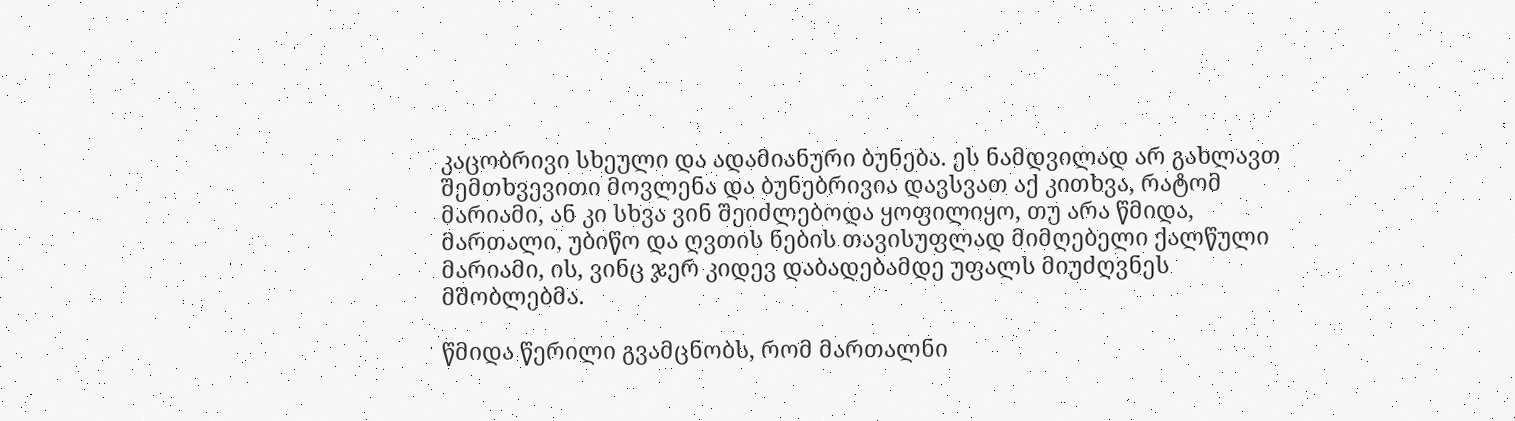კაცობრივი სხეული და ადამიანური ბუნება. ეს ნამდვილად არ გახლავთ შემთხვევითი მოვლენა და ბუნებრივია დავსვათ აქ კითხვა, რატომ მარიამი, ან კი სხვა ვინ შეიძლებოდა ყოფილიყო, თუ არა წმიდა, მართალი, უბიწო და ღვთის ნების თავისუფლად მიმღებელი ქალწული მარიამი, ის, ვინც ჯერ კიდევ დაბადებამდე უფალს მიუძღვნეს მშობლებმა.

წმიდა წერილი გვამცნობს, რომ მართალნი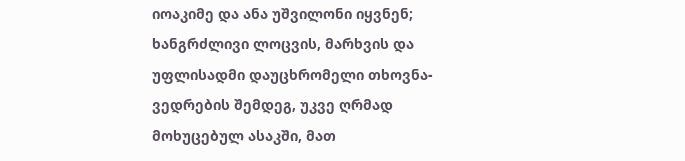იოაკიმე და ანა უშვილონი იყვნენ; ხანგრძლივი ლოცვის, მარხვის და უფლისადმი დაუცხრომელი თხოვნა-ვედრების შემდეგ, უკვე ღრმად მოხუცებულ ასაკში, მათ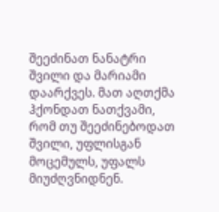შეეძინათ ნანატრი შვილი და მარიამი დაარქვეს. მათ აღთქმა ჰქონდათ ნათქვამი, რომ თუ შეეძინებოდათ შვილი, უფლისგან მოცემულს, უფალს მიუძღვნიდნენ.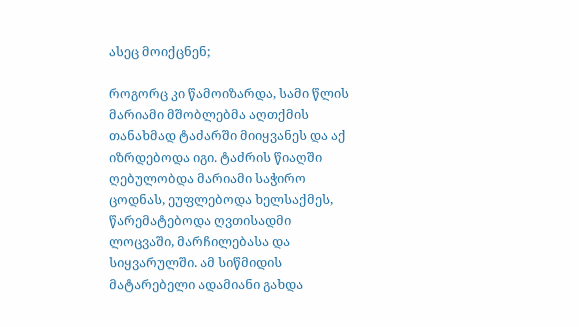ასეც მოიქცნენ;

როგორც კი წამოიზარდა, სამი წლის მარიამი მშობლებმა აღთქმის თანახმად ტაძარში მიიყვანეს და აქ იზრდებოდა იგი. ტაძრის წიაღში ღებულობდა მარიამი საჭირო ცოდნას, ეუფლებოდა ხელსაქმეს, წარემატებოდა ღვთისადმი ლოცვაში, მარჩილებასა და სიყვარულში. ამ სიწმიდის მატარებელი ადამიანი გახდა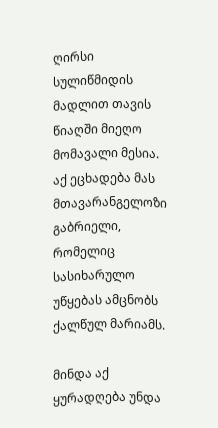ღირსი სულიწმიდის მადლით თავის წიაღში მიეღო მომავალი მესია. აქ ეცხადება მას მთავარანგელოზი გაბრიელი, რომელიც სასიხარულო უწყებას ამცნობს ქალწულ მარიამს.

მინდა აქ ყურადღება უნდა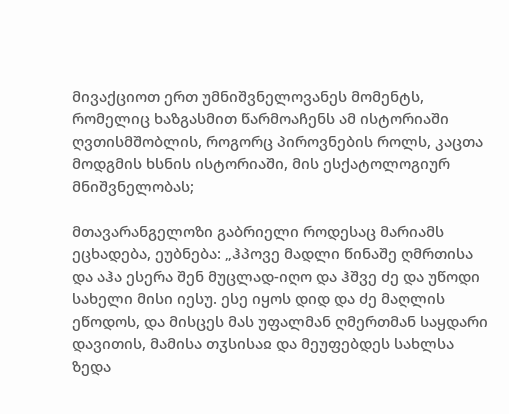მივაქციოთ ერთ უმნიშვნელოვანეს მომენტს, რომელიც ხაზგასმით წარმოაჩენს ამ ისტორიაში ღვთისმშობლის, როგორც პიროვნების როლს, კაცთა მოდგმის ხსნის ისტორიაში, მის ესქატოლოგიურ მნიშვნელობას;

მთავარანგელოზი გაბრიელი როდესაც მარიამს ეცხადება, ეუბნება: „ჰპოვე მადლი წინაშე ღმრთისა და აჰა ესერა შენ მუცლად-იღო და ჰშვე ძე და უწოდი სახელი მისი იესუ. ესე იყოს დიდ და ძე მაღლის ეწოდოს, და მისცეს მას უფალმან ღმერთმან საყდარი დავითის, მამისა თჳსისაჲ და მეუფებდეს სახლსა ზედა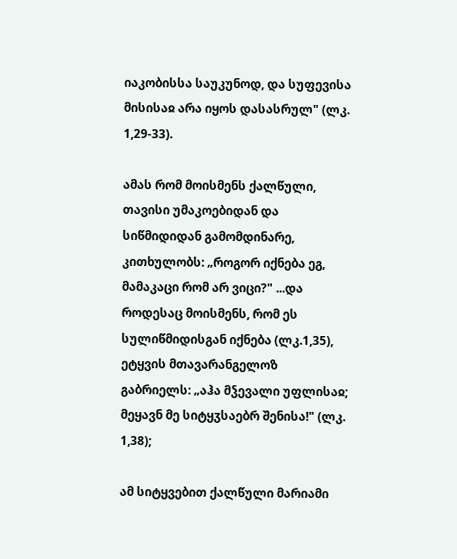იაკობისსა საუკუნოდ, და სუფევისა მისისაჲ არა იყოს დასასრულ" (ლკ. 1,29-33).

ამას რომ მოისმენს ქალწული, თავისი უმაკოებიდან და სიწმიდიდან გამომდინარე, კითხულობს: „როგორ იქნება ეგ, მამაკაცი რომ არ ვიცი?" ...და როდესაც მოისმენს, რომ ეს სულიწმიდისგან იქნება (ლკ.1,35), ეტყვის მთავარანგელოზ გაბრიელს: „აჰა მჴევალი უფლისაჲ; მეყავნ მე სიტყჳსაებრ შენისა!" (ლკ. 1,38);

ამ სიტყვებით ქალწული მარიამი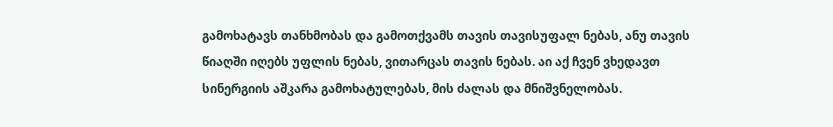გამოხატავს თანხმობას და გამოთქვამს თავის თავისუფალ ნებას, ანუ თავის წიაღში იღებს უფლის ნებას, ვითარცას თავის ნებას. აი აქ ჩვენ ვხედავთ სინერგიის აშკარა გამოხატულებას, მის ძალას და მნიშვნელობას.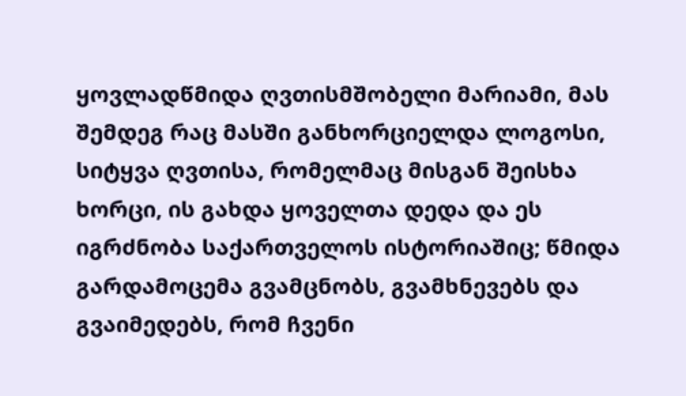ყოვლადწმიდა ღვთისმშობელი მარიამი, მას შემდეგ რაც მასში განხორციელდა ლოგოსი, სიტყვა ღვთისა, რომელმაც მისგან შეისხა ხორცი, ის გახდა ყოველთა დედა და ეს იგრძნობა საქართველოს ისტორიაშიც; წმიდა გარდამოცემა გვამცნობს, გვამხნევებს და გვაიმედებს, რომ ჩვენი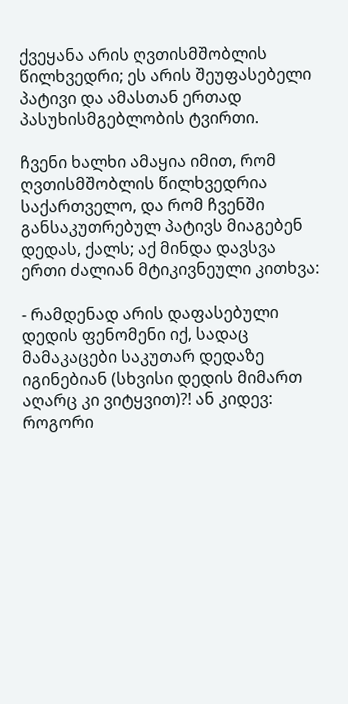ქვეყანა არის ღვთისმშობლის წილხვედრი; ეს არის შეუფასებელი პატივი და ამასთან ერთად პასუხისმგებლობის ტვირთი.

ჩვენი ხალხი ამაყია იმით, რომ ღვთისმშობლის წილხვედრია საქართველო, და რომ ჩვენში განსაკუთრებულ პატივს მიაგებენ დედას, ქალს; აქ მინდა დავსვა ერთი ძალიან მტიკივნეული კითხვა:

- რამდენად არის დაფასებული დედის ფენომენი იქ, სადაც მამაკაცები საკუთარ დედაზე იგინებიან (სხვისი დედის მიმართ აღარც კი ვიტყვით)?! ან კიდევ: როგორი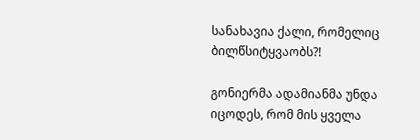სანახავია ქალი, რომელიც ბილწსიტყვაობს?!

გონიერმა ადამიანმა უნდა იცოდეს, რომ მის ყველა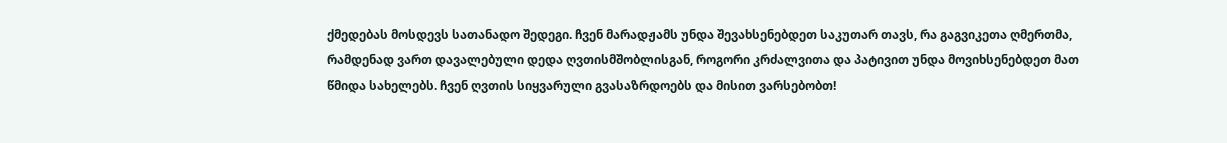ქმედებას მოსდევს სათანადო შედეგი. ჩვენ მარადჟამს უნდა შევახსენებდეთ საკუთარ თავს, რა გაგვიკეთა ღმერთმა, რამდენად ვართ დავალებული დედა ღვთისმშობლისგან, როგორი კრძალვითა და პატივით უნდა მოვიხსენებდეთ მათ წმიდა სახელებს. ჩვენ ღვთის სიყვარული გვასაზრდოებს და მისით ვარსებობთ!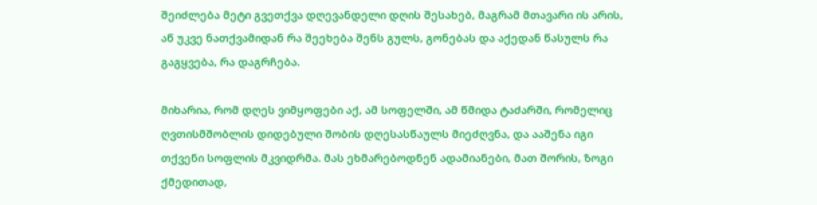შეიძლება მეტი გვეთქვა დღევანდელი დღის შესახებ, მაგრამ მთავარი ის არის, აწ უკვე ნათქვამიდან რა შეეხება შენს გულს, გონებას და აქედან წასულს რა გაგყვება, რა დაგრჩება.

მიხარია, რომ დღეს ვიმყოფები აქ, ამ სოფელში, ამ წმიდა ტაძარში, რომელიც ღვთისმშობლის დიდებული შობის დღესასწაულს მიეძღვნა, და ააშენა იგი თქვენი სოფლის მკვიდრმა. მას ეხმარებოდნენ ადამიანები, მათ შორის, ზოგი ქმედითად,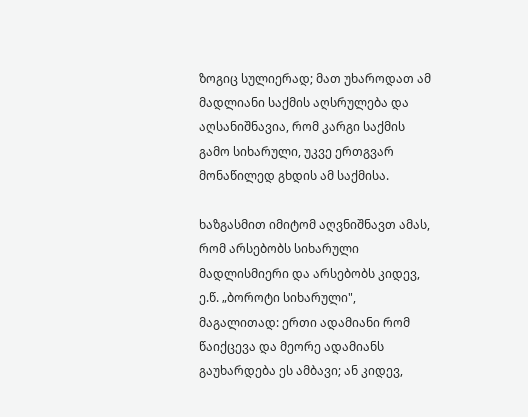ზოგიც სულიერად; მათ უხაროდათ ამ მადლიანი საქმის აღსრულება და აღსანიშნავია, რომ კარგი საქმის გამო სიხარული, უკვე ერთგვარ მონაწილედ გხდის ამ საქმისა.

ხაზგასმით იმიტომ აღვნიშნავთ ამას, რომ არსებობს სიხარული მადლისმიერი და არსებობს კიდევ, ე.წ. „ბოროტი სიხარული", მაგალითად: ერთი ადამიანი რომ წაიქცევა და მეორე ადამიანს გაუხარდება ეს ამბავი; ან კიდევ,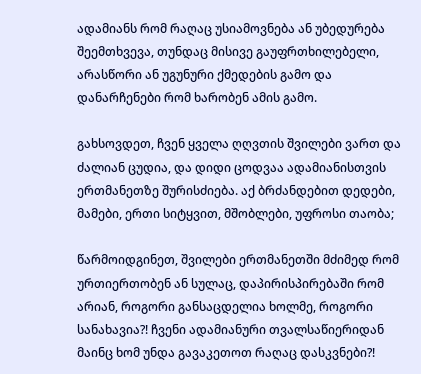ადამიანს რომ რაღაც უსიამოვნება ან უბედურება შეემთხვევა, თუნდაც მისივე გაუფრთხილებელი, არასწორი ან უგუნური ქმედების გამო და დანარჩენები რომ ხარობენ ამის გამო.

გახსოვდეთ, ჩვენ ყველა ღღვთის შვილები ვართ და ძალიან ცუდია, და დიდი ცოდვაა ადამიანისთვის ერთმანეთზე შურისძიება. აქ ბრძანდებით დედები, მამები, ერთი სიტყვით, მშობლები, უფროსი თაობა;

წარმოიდგინეთ, შვილები ერთმანეთში მძიმედ რომ ურთიერთობენ ან სულაც, დაპირისპირებაში რომ არიან, როგორი განსაცდელია ხოლმე, როგორი სანახავია?! ჩვენი ადამიანური თვალსაწიერიდან მაინც ხომ უნდა გავაკეთოთ რაღაც დასკვნები?!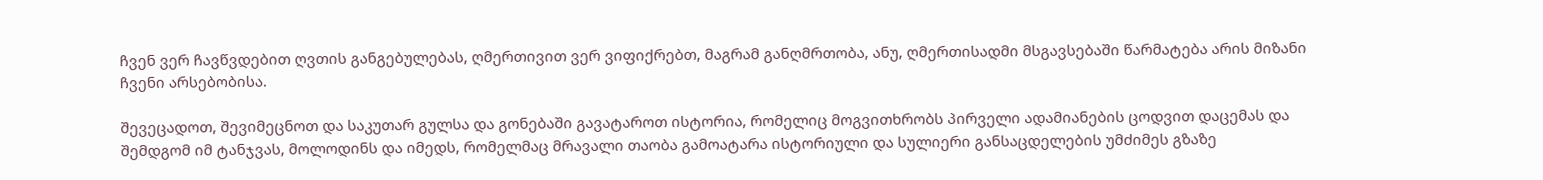ჩვენ ვერ ჩავწვდებით ღვთის განგებულებას, ღმერთივით ვერ ვიფიქრებთ, მაგრამ განღმრთობა, ანუ, ღმერთისადმი მსგავსებაში წარმატება არის მიზანი ჩვენი არსებობისა.

შევეცადოთ, შევიმეცნოთ და საკუთარ გულსა და გონებაში გავატაროთ ისტორია, რომელიც მოგვითხრობს პირველი ადამიანების ცოდვით დაცემას და შემდგომ იმ ტანჯვას, მოლოდინს და იმედს, რომელმაც მრავალი თაობა გამოატარა ისტორიული და სულიერი განსაცდელების უმძიმეს გზაზე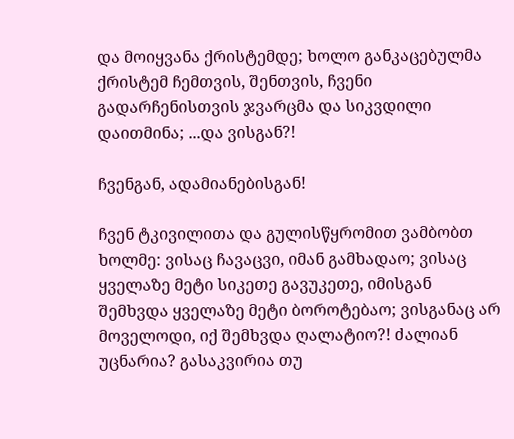და მოიყვანა ქრისტემდე; ხოლო განკაცებულმა ქრისტემ ჩემთვის, შენთვის, ჩვენი გადარჩენისთვის ჯვარცმა და სიკვდილი დაითმინა; ...და ვისგან?!

ჩვენგან, ადამიანებისგან!

ჩვენ ტკივილითა და გულისწყრომით ვამბობთ ხოლმე: ვისაც ჩავაცვი, იმან გამხადაო; ვისაც ყველაზე მეტი სიკეთე გავუკეთე, იმისგან შემხვდა ყველაზე მეტი ბოროტებაო; ვისგანაც არ მოველოდი, იქ შემხვდა ღალატიო?! ძალიან უცნარია? გასაკვირია თუ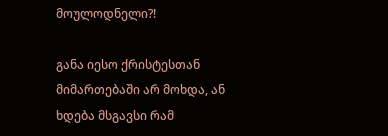მოულოდნელი?!

განა იესო ქრისტესთან მიმართებაში არ მოხდა, ან ხდება მსგავსი რამ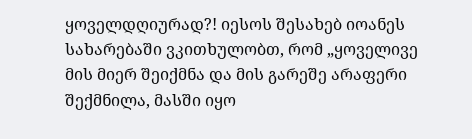ყოველდღიურად?! იესოს შესახებ იოანეს სახარებაში ვკითხულობთ, რომ „ყოველივე მის მიერ შეიქმნა და მის გარეშე არაფერი შექმნილა, მასში იყო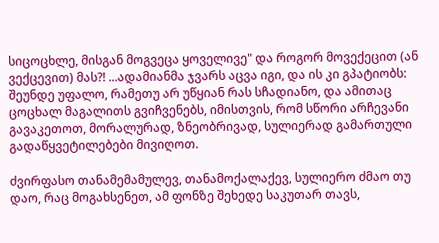სიცოცხლე, მისგან მოგვეცა ყოველივე" და როგორ მოვექეცით (ან ვექცევით) მას?! ...ადამიანმა ჯვარს აცვა იგი, და ის კი გპატიობს: შეუნდე უფალო, რამეთუ არ უწყიან რას სჩადიანო, და ამითაც ცოცხალ მაგალითს გვიჩვენებს, იმისთვის, რომ სწორი არჩევანი გავაკეთოთ, მორალურად, ზნეობრივად, სულიერად გამართული გადაწყვეტილებები მივიღოთ.

ძვირფასო თანამემამულევ, თანამოქალაქევ, სულიერო ძმაო თუ დაო, რაც მოგახსენეთ, ამ ფონზე შეხედე საკუთარ თავს,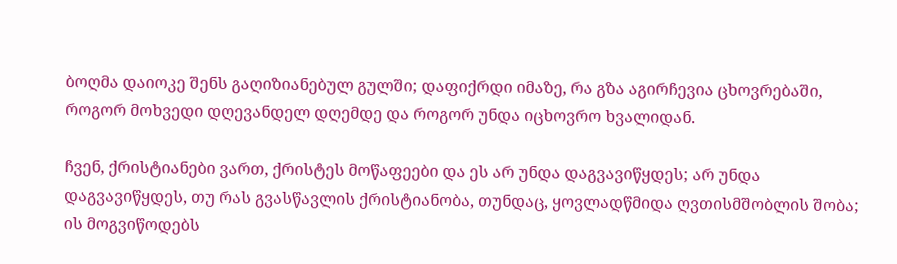ბოღმა დაიოკე შენს გაღიზიანებულ გულში; დაფიქრდი იმაზე, რა გზა აგირჩევია ცხოვრებაში, როგორ მოხვედი დღევანდელ დღემდე და როგორ უნდა იცხოვრო ხვალიდან.

ჩვენ, ქრისტიანები ვართ, ქრისტეს მოწაფეები და ეს არ უნდა დაგვავიწყდეს; არ უნდა დაგვავიწყდეს, თუ რას გვასწავლის ქრისტიანობა, თუნდაც, ყოვლადწმიდა ღვთისმშობლის შობა; ის მოგვიწოდებს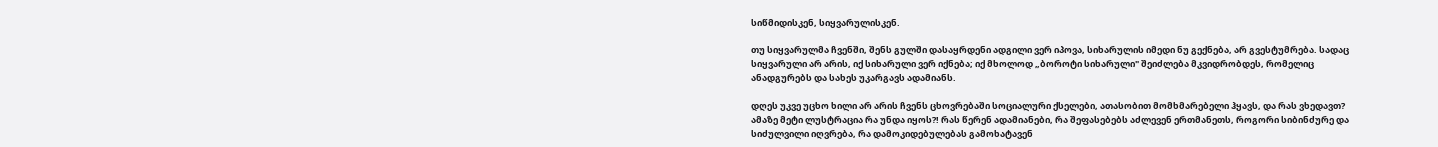სიწმიდისკენ, სიყვარულისკენ.

თუ სიყვარულმა ჩვენში, შენს გულში დასაყრდენი ადგილი ვერ იპოვა, სიხარულის იმედი ნუ გექნება, არ გვესტუმრება. სადაც სიყვარული არ არის, იქ სიხარული ვერ იქნება; იქ მხოლოდ „ბოროტი სიხარული" შეიძლება მკვიდრობდეს, რომელიც ანადგურებს და სახეს უკარგავს ადამიანს.

დღეს უკვე უცხო ხილი არ არის ჩვენს ცხოვრებაში სოციალური ქსელები, ათასობით მომხმარებელი ჰყავს, და რას ვხედავთ? ამაზე მეტი ლუსტრაცია რა უნდა იყოს?! რას წერენ ადამიანები, რა შეფასებებს აძლევენ ერთმანეთს, როგორი სიბინძურე და სიძულვილი იღვრება, რა დამოკიდებულებას გამოხატავენ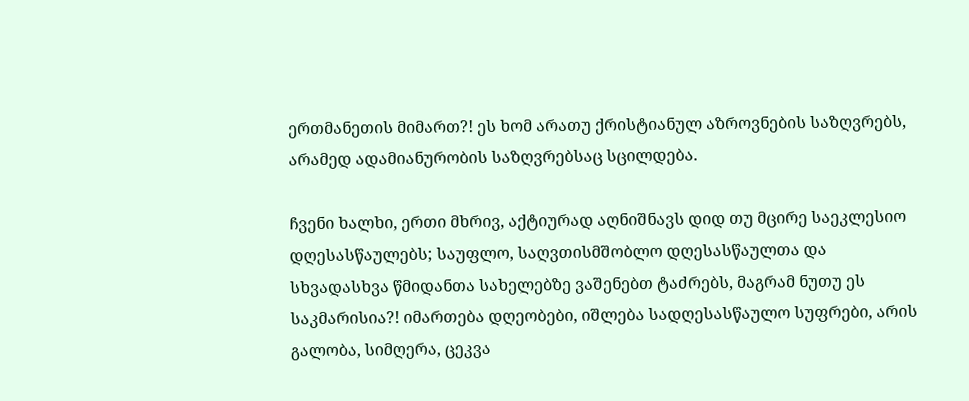ერთმანეთის მიმართ?! ეს ხომ არათუ ქრისტიანულ აზროვნების საზღვრებს, არამედ ადამიანურობის საზღვრებსაც სცილდება.

ჩვენი ხალხი, ერთი მხრივ, აქტიურად აღნიშნავს დიდ თუ მცირე საეკლესიო დღესასწაულებს; საუფლო, საღვთისმშობლო დღესასწაულთა და სხვადასხვა წმიდანთა სახელებზე ვაშენებთ ტაძრებს, მაგრამ ნუთუ ეს საკმარისია?! იმართება დღეობები, იშლება სადღესასწაულო სუფრები, არის გალობა, სიმღერა, ცეკვა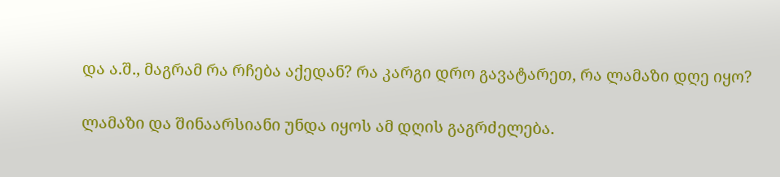და ა.შ., მაგრამ რა რჩება აქედან? რა კარგი დრო გავატარეთ, რა ლამაზი დღე იყო?

ლამაზი და შინაარსიანი უნდა იყოს ამ დღის გაგრძელება.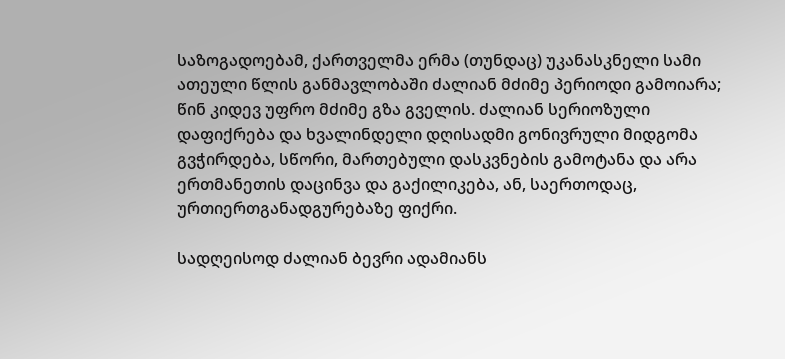საზოგადოებამ, ქართველმა ერმა (თუნდაც) უკანასკნელი სამი ათეული წლის განმავლობაში ძალიან მძიმე პერიოდი გამოიარა; წინ კიდევ უფრო მძიმე გზა გველის. ძალიან სერიოზული დაფიქრება და ხვალინდელი დღისადმი გონივრული მიდგომა გვჭირდება, სწორი, მართებული დასკვნების გამოტანა და არა ერთმანეთის დაცინვა და გაქილიკება, ან, საერთოდაც, ურთიერთგანადგურებაზე ფიქრი.

სადღეისოდ ძალიან ბევრი ადამიანს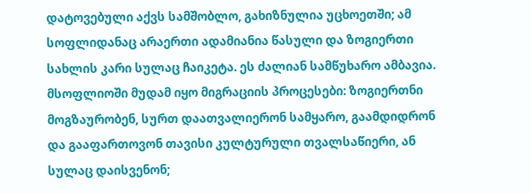დატოვებული აქვს სამშობლო, გახიზნულია უცხოეთში; ამ სოფლიდანაც არაერთი ადამიანია წასული და ზოგიერთი სახლის კარი სულაც ჩაიკეტა. ეს ძალიან სამწუხარო ამბავია. მსოფლიოში მუდამ იყო მიგრაციის პროცესები: ზოგიერთნი მოგზაურობენ, სურთ დაათვალიერონ სამყარო, გაამდიდრონ და გააფართოვონ თავისი კულტურული თვალსაწიერი, ან სულაც დაისვენონ;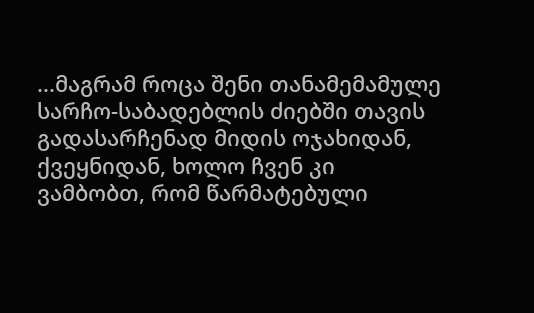...მაგრამ როცა შენი თანამემამულე სარჩო-საბადებლის ძიებში თავის გადასარჩენად მიდის ოჯახიდან, ქვეყნიდან, ხოლო ჩვენ კი ვამბობთ, რომ წარმატებული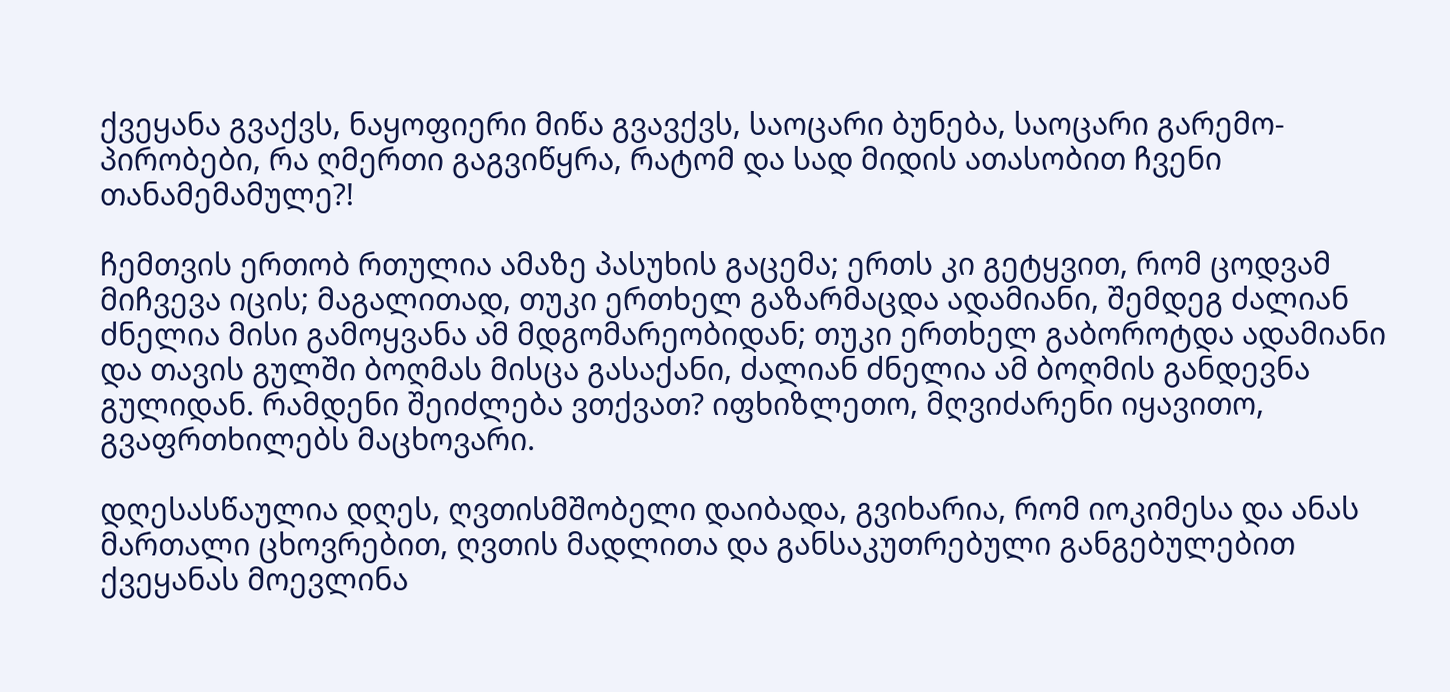ქვეყანა გვაქვს, ნაყოფიერი მიწა გვავქვს, საოცარი ბუნება, საოცარი გარემო-პირობები, რა ღმერთი გაგვიწყრა, რატომ და სად მიდის ათასობით ჩვენი თანამემამულე?!

ჩემთვის ერთობ რთულია ამაზე პასუხის გაცემა; ერთს კი გეტყვით, რომ ცოდვამ მიჩვევა იცის; მაგალითად, თუკი ერთხელ გაზარმაცდა ადამიანი, შემდეგ ძალიან ძნელია მისი გამოყვანა ამ მდგომარეობიდან; თუკი ერთხელ გაბოროტდა ადამიანი და თავის გულში ბოღმას მისცა გასაქანი, ძალიან ძნელია ამ ბოღმის განდევნა გულიდან. რამდენი შეიძლება ვთქვათ? იფხიზლეთო, მღვიძარენი იყავითო, გვაფრთხილებს მაცხოვარი.

დღესასწაულია დღეს, ღვთისმშობელი დაიბადა, გვიხარია, რომ იოკიმესა და ანას მართალი ცხოვრებით, ღვთის მადლითა და განსაკუთრებული განგებულებით ქვეყანას მოევლინა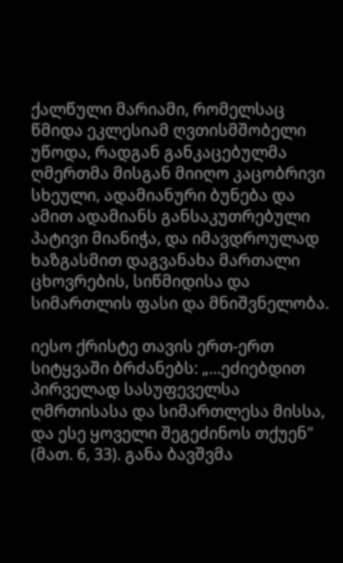ქალწული მარიამი, რომელსაც წმიდა ეკლესიამ ღვთისმშობელი უწოდა, რადგან განკაცებულმა ღმერთმა მისგან მიიღო კაცობრივი სხეული, ადამიანური ბუნება და ამით ადამიანს განსაკუთრებული პატივი მიანიჭა, და იმავდროულად ხაზგასმით დაგვანახა მართალი ცხოვრების, სიწმიდისა და სიმართლის ფასი და მნიშვნელობა.

იესო ქრისტე თავის ერთ-ერთ სიტყვაში ბრძანებს: „...ეძიებდით პირველად სასუფეველსა ღმრთისასა და სიმართლესა მისსა, და ესე ყოველი შეგეძინოს თქუენ" (მათ. 6, 33). განა ბავშვმა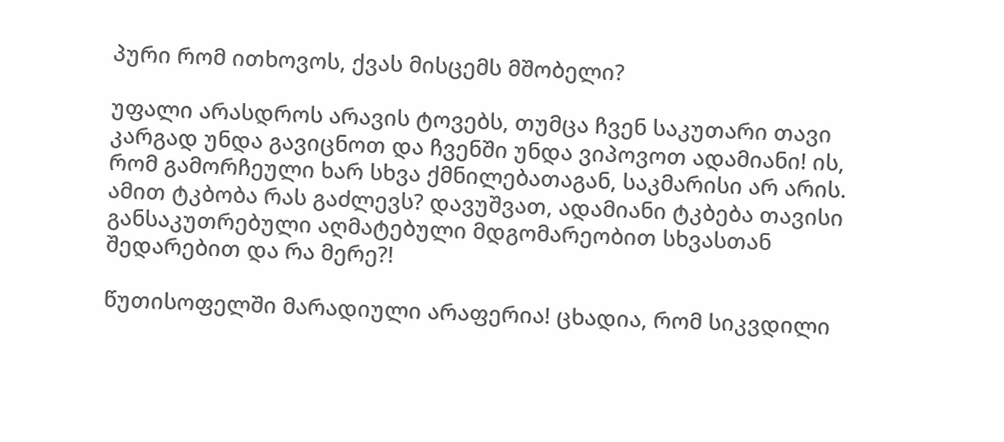პური რომ ითხოვოს, ქვას მისცემს მშობელი?

უფალი არასდროს არავის ტოვებს, თუმცა ჩვენ საკუთარი თავი კარგად უნდა გავიცნოთ და ჩვენში უნდა ვიპოვოთ ადამიანი! ის, რომ გამორჩეული ხარ სხვა ქმნილებათაგან, საკმარისი არ არის. ამით ტკბობა რას გაძლევს? დავუშვათ, ადამიანი ტკბება თავისი განსაკუთრებული აღმატებული მდგომარეობით სხვასთან შედარებით და რა მერე?!

წუთისოფელში მარადიული არაფერია! ცხადია, რომ სიკვდილი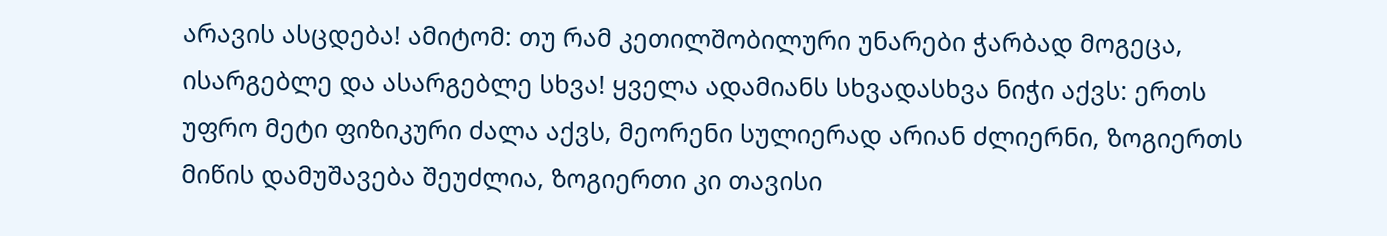არავის ასცდება! ამიტომ: თუ რამ კეთილშობილური უნარები ჭარბად მოგეცა, ისარგებლე და ასარგებლე სხვა! ყველა ადამიანს სხვადასხვა ნიჭი აქვს: ერთს უფრო მეტი ფიზიკური ძალა აქვს, მეორენი სულიერად არიან ძლიერნი, ზოგიერთს მიწის დამუშავება შეუძლია, ზოგიერთი კი თავისი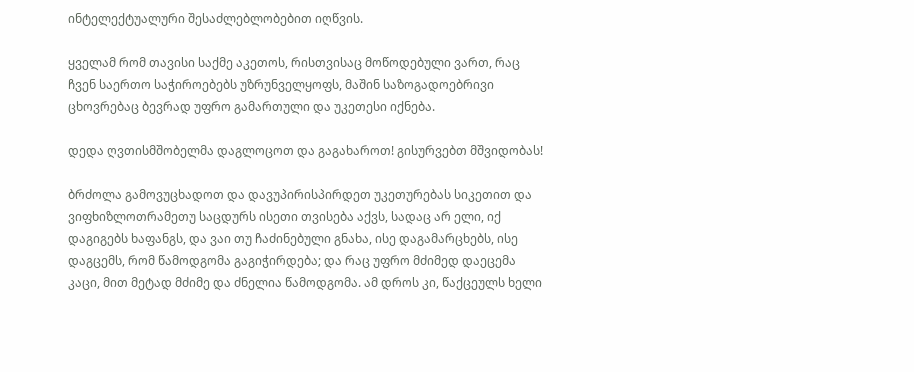ინტელექტუალური შესაძლებლობებით იღწვის.

ყველამ რომ თავისი საქმე აკეთოს, რისთვისაც მოწოდებული ვართ, რაც ჩვენ საერთო საჭიროებებს უზრუნველყოფს, მაშინ საზოგადოებრივი ცხოვრებაც ბევრად უფრო გამართული და უკეთესი იქნება.

დედა ღვთისმშობელმა დაგლოცოთ და გაგახაროთ! გისურვებთ მშვიდობას!

ბრძოლა გამოვუცხადოთ და დავუპირისპირდეთ უკეთურებას სიკეთით და ვიფხიზლოთრამეთუ საცდურს ისეთი თვისება აქვს, სადაც არ ელი, იქ დაგიგებს ხაფანგს, და ვაი თუ ჩაძინებული გნახა, ისე დაგამარცხებს, ისე დაგცემს, რომ წამოდგომა გაგიჭირდება; და რაც უფრო მძიმედ დაეცემა კაცი, მით მეტად მძიმე და ძნელია წამოდგომა. ამ დროს კი, წაქცეულს ხელი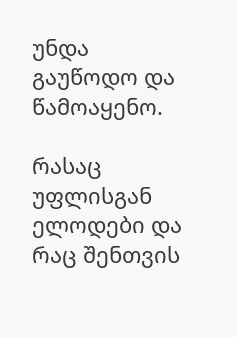უნდა გაუწოდო და წამოაყენო.

რასაც უფლისგან ელოდები და რაც შენთვის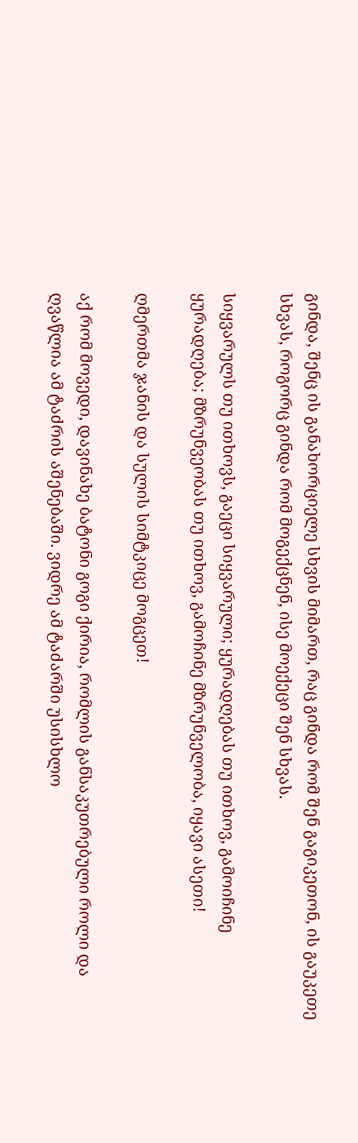გინდა, შენც ის განახორციელე სხვის მიმართ, რაც გინდა რომ შენ გაგიკეთონ, ის გაუკეთე სხვას, როგორც გინდა რომ მოგექცნენ, ისე მოექეცი შენ სხვას.

სიყვარულს თუ ითხოვს, გაეცი სიყვარული; ყურადღებას თუ ითხოვ, გამოიჩინე ყურადღება; მზრუნვეობას თუ ითხოვ, გამოჩინე მზრუნველობა, იყავი ასეთი!

ღმერთმა ჯანის და სულის სიმტკიცე მოგცეთ!

აქ რომ მოვედი, დავინახე ბატონი გოგი ქირია, რომლის განსაკუთრებული როლი და ღვაწლია ამ ტაძრის აშენებაში. ვიდრე ამ ტაძარში უსისხლო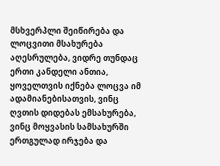მსხვერპლი შეიწირება და ლოცვითი მსახურება აღესრულება, ვიდრე თუნდაც ერთი კანდელი ანთია, ყოველთვის იქნება ლოცვა იმ ადამიანებისათვის, ვინც ღვთის დიდებას ემსახურება, ვინც მოყვასის სამსახურში ერთგულად ირჯება და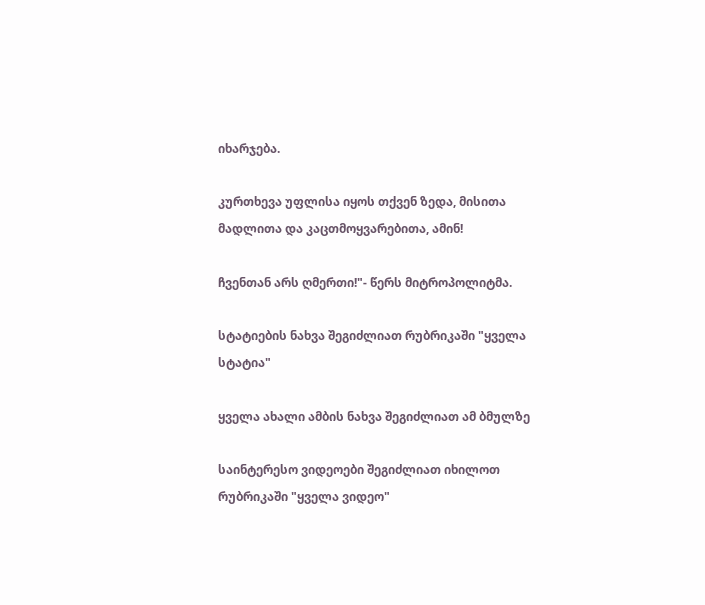იხარჯება.

კურთხევა უფლისა იყოს თქვენ ზედა, მისითა მადლითა და კაცთმოყვარებითა, ამინ!

ჩვენთან არს ღმერთი!"- წერს მიტროპოლიტმა.

სტატიების ნახვა შეგიძლიათ რუბრიკაში "ყველა სტატია"

ყველა ახალი ამბის ნახვა შეგიძლიათ ამ ბმულზე

საინტერესო ვიდეოები შეგიძლიათ იხილოთ რუბრიკაში "ყველა ვიდეო"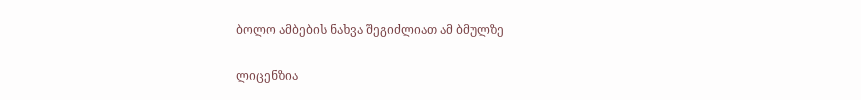ბოლო ამბების ნახვა შეგიძლიათ ამ ბმულზე

ლიცენზია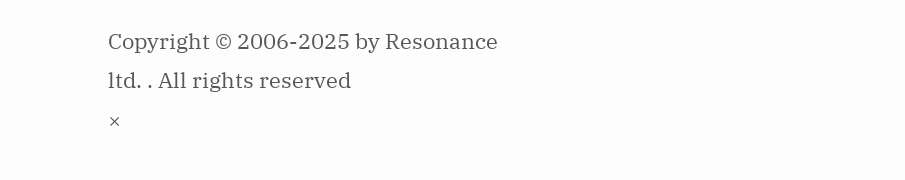Copyright © 2006-2025 by Resonance ltd. . All rights reserved
×